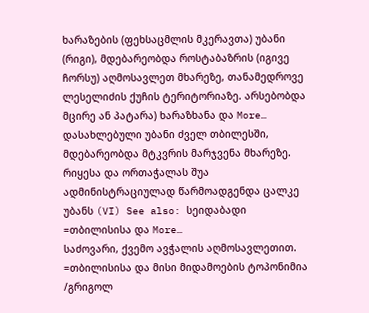ხარაზების (ფეხსაცმლის მკერავთა) უბანი (რიგი), მდებარეობდა როსტაბაზრის (იგივე ჩორსუ) აღმოსავლეთ მხარეზე, თანამედროვე ლესელიძის ქუჩის ტერიტორიაზე. არსებობდა მცირე ან პატარა) ხარაზხანა და More…
დასახლებული უბანი ძველ თბილესში, მდებარეობდა მტკვრის მარჯვენა მხარეზე. რიყესა და ორთაჭალას შუა ადმინისტრაციულად წარმოადგენდა ცალკე უბანს (VI) See also: სეიდაბადი =თბილისისა და More…
საძოვარი, ქვემო ავჭალის აღმოსავლეთით. =თბილისისა და მისი მიდამოების ტოპონიმია /გრიგოლ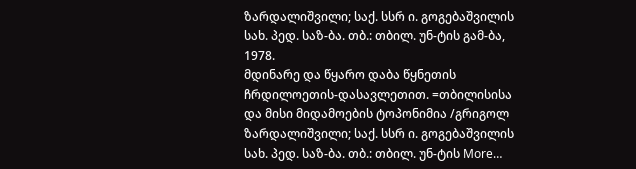ზარდალიშვილი; საქ. სსრ ი. გოგებაშვილის სახ. პედ. საზ-ბა. თბ.: თბილ. უნ-ტის გამ-ბა, 1978.
მდინარე და წყარო დაბა წყნეთის ჩრდილოეთის-დასავლეთით. =თბილისისა და მისი მიდამოების ტოპონიმია /გრიგოლ ზარდალიშვილი; საქ. სსრ ი. გოგებაშვილის სახ. პედ. საზ-ბა. თბ.: თბილ. უნ-ტის More…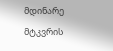მდინარე მტკვრის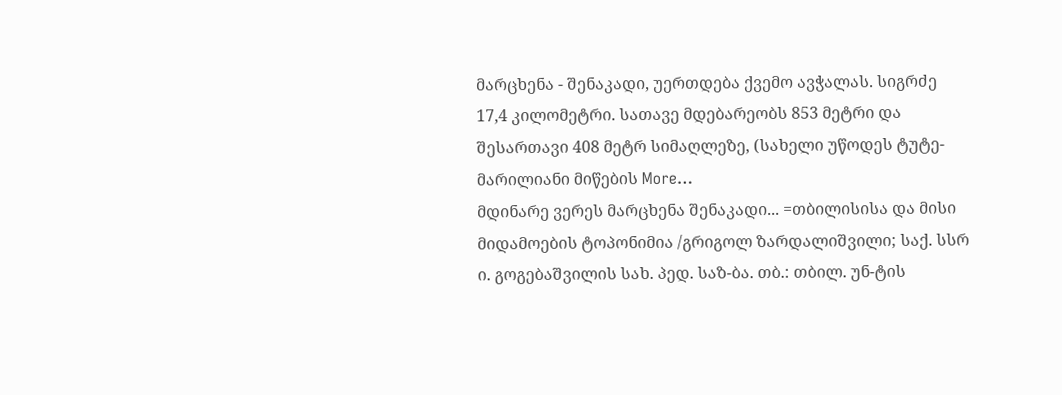მარცხენა - შენაკადი, უერთდება ქვემო ავჭალას. სიგრძე 17,4 კილომეტრი. სათავე მდებარეობს 853 მეტრი და შესართავი 408 მეტრ სიმაღლეზე, (სახელი უწოდეს ტუტე-მარილიანი მიწების More…
მდინარე ვერეს მარცხენა შენაკადი... =თბილისისა და მისი მიდამოების ტოპონიმია /გრიგოლ ზარდალიშვილი; საქ. სსრ ი. გოგებაშვილის სახ. პედ. საზ-ბა. თბ.: თბილ. უნ-ტის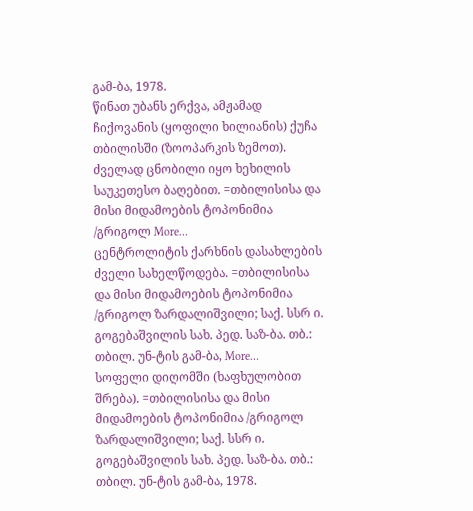გამ-ბა, 1978.
წინათ უბანს ერქვა, ამჟამად ჩიქოვანის (ყოფილი ხილიანის) ქუჩა თბილისში (ზოოპარკის ზემოთ). ძველად ცნობილი იყო ხეხილის საუკეთესო ბაღებით. =თბილისისა და მისი მიდამოების ტოპონიმია /გრიგოლ More…
ცენტროლიტის ქარხნის დასახლების ძველი სახელწოდება. =თბილისისა და მისი მიდამოების ტოპონიმია /გრიგოლ ზარდალიშვილი; საქ. სსრ ი. გოგებაშვილის სახ. პედ. საზ-ბა. თბ.: თბილ. უნ-ტის გამ-ბა, More…
სოფელი დიღომში (ხაფხულობით შრება). =თბილისისა და მისი მიდამოების ტოპონიმია /გრიგოლ ზარდალიშვილი; საქ. სსრ ი. გოგებაშვილის სახ. პედ. საზ-ბა. თბ.: თბილ. უნ-ტის გამ-ბა, 1978.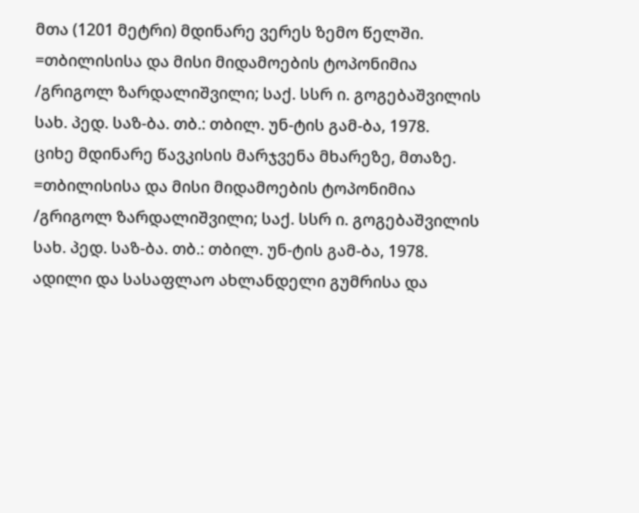მთა (1201 მეტრი) მდინარე ვერეს ზემო წელში. =თბილისისა და მისი მიდამოების ტოპონიმია /გრიგოლ ზარდალიშვილი; საქ. სსრ ი. გოგებაშვილის სახ. პედ. საზ-ბა. თბ.: თბილ. უნ-ტის გამ-ბა, 1978.
ციხე მდინარე წავკისის მარჯვენა მხარეზე, მთაზე. =თბილისისა და მისი მიდამოების ტოპონიმია /გრიგოლ ზარდალიშვილი; საქ. სსრ ი. გოგებაშვილის სახ. პედ. საზ-ბა. თბ.: თბილ. უნ-ტის გამ-ბა, 1978.
ადილი და სასაფლაო ახლანდელი გუმრისა და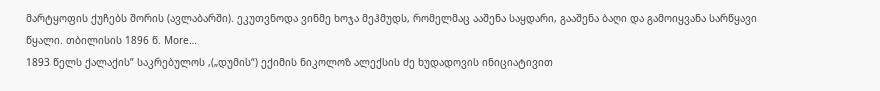მარტყოფის ქუჩებს შორის (ავლაბარში). ეკუთვნოდა ვინმე ხოჯა მეჰმუდს, რომელმაც ააშენა საყდარი, გააშენა ბაღი და გამოიყვანა სარწყავი წყალი. თბილისის 1896 წ. More…
1893 წელს ქალაქის” საკრებულოს ,(„დუმის“) ექიმის ნიკოლოზ ალექსის ძე ხუდადოვის ინიციატივით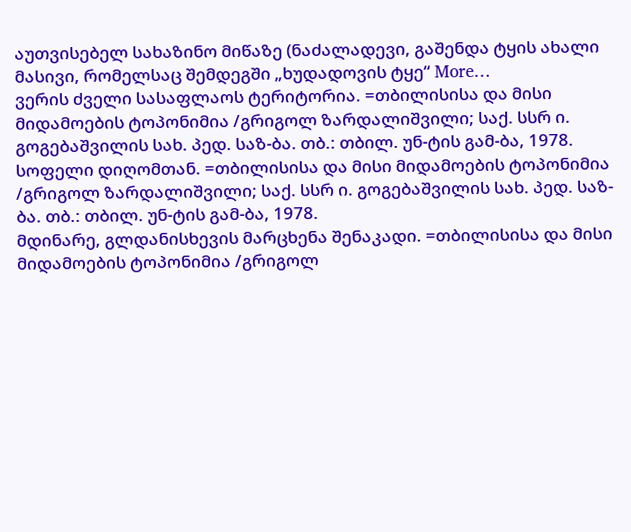აუთვისებელ სახაზინო მიწაზე (ნაძალადევი, გაშენდა ტყის ახალი მასივი, რომელსაც შემდეგში „ხუდადოვის ტყე“ More…
ვერის ძველი სასაფლაოს ტერიტორია. =თბილისისა და მისი მიდამოების ტოპონიმია /გრიგოლ ზარდალიშვილი; საქ. სსრ ი. გოგებაშვილის სახ. პედ. საზ-ბა. თბ.: თბილ. უნ-ტის გამ-ბა, 1978.
სოფელი დიღომთან. =თბილისისა და მისი მიდამოების ტოპონიმია /გრიგოლ ზარდალიშვილი; საქ. სსრ ი. გოგებაშვილის სახ. პედ. საზ-ბა. თბ.: თბილ. უნ-ტის გამ-ბა, 1978.
მდინარე, გლდანისხევის მარცხენა შენაკადი. =თბილისისა და მისი მიდამოების ტოპონიმია /გრიგოლ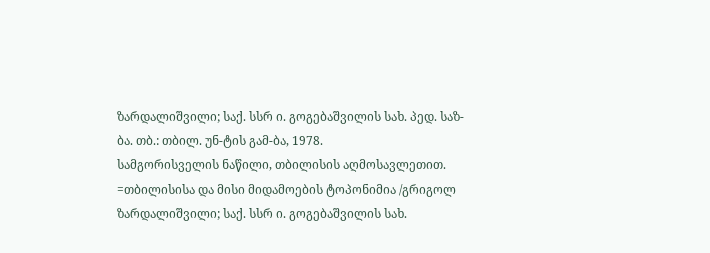ზარდალიშვილი; საქ. სსრ ი. გოგებაშვილის სახ. პედ. საზ-ბა. თბ.: თბილ. უნ-ტის გამ-ბა, 1978.
სამგორისველის ნაწილი, თბილისის აღმოსავლეთით. =თბილისისა და მისი მიდამოების ტოპონიმია /გრიგოლ ზარდალიშვილი; საქ. სსრ ი. გოგებაშვილის სახ.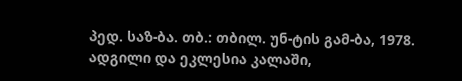პედ. საზ-ბა. თბ.: თბილ. უნ-ტის გამ-ბა, 1978.
ადგილი და ეკლესია კალაში,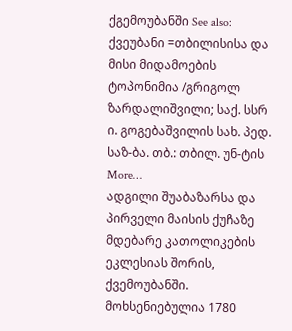ქგემოუბანში See also: ქვეუბანი =თბილისისა და მისი მიდამოების ტოპონიმია /გრიგოლ ზარდალიშვილი; საქ. სსრ ი. გოგებაშვილის სახ. პედ. საზ-ბა. თბ.: თბილ. უნ-ტის More…
ადგილი შუაბაზარსა და პირველი მაისის ქუჩაზე მდებარე კათოლიკების ეკლესიას შორის, ქვემოუბანში. მოხსენიებულია 1780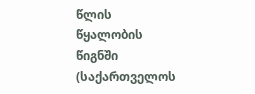წლის წყალობის წიგნში (საქართველოს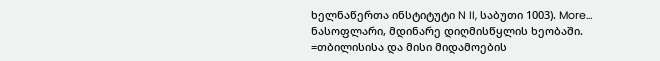ხელნაწერთა ინსტიტუტი N II, საბუთი 1003). More…
ნასოფლარი, მდინარე დიღმისწყლის ხეობაში. =თბილისისა და მისი მიდამოების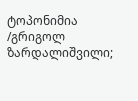ტოპონიმია /გრიგოლ ზარდალიშვილი;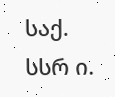საქ. სსრ ი.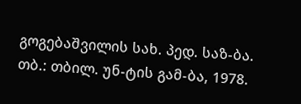გოგებაშვილის სახ. პედ. საზ-ბა. თბ.: თბილ. უნ-ტის გამ-ბა, 1978.